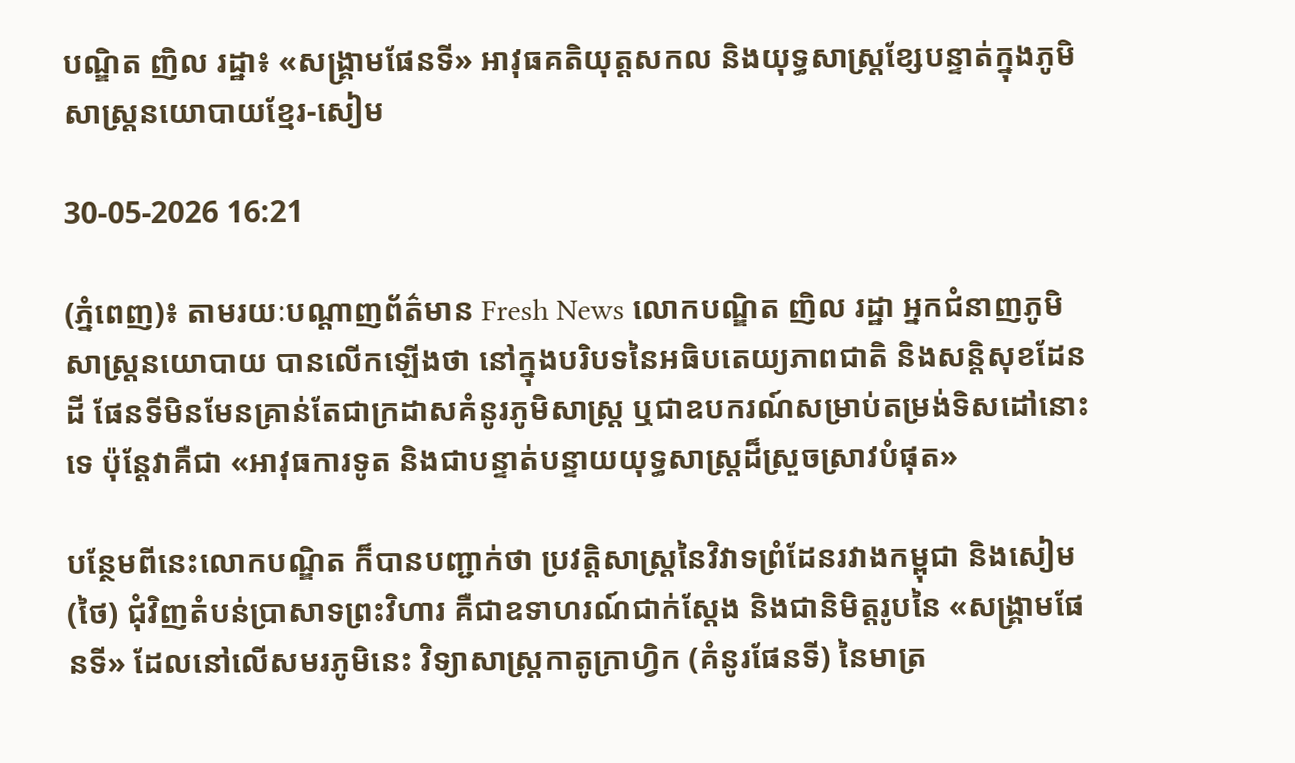បណ្ឌិត ញិល រដ្ឋា៖ «សង្គ្រាមផែនទី» អាវុធគតិយុត្តសកល និងយុទ្ធសាស្ត្រខ្សែបន្ទាត់ក្នុងភូមិសាស្ត្រនយោបាយខ្មែរ-សៀម

30-05-2026 16:21

(ភ្នំពេញ)៖ តាមរយៈបណ្ដាញព័ត៌មាន Fresh News លោកបណ្ឌិត ញិល រដ្ឋា អ្នកជំនាញភូមិសាស្ត្រនយោបាយ បានលើកឡើងថា នៅក្នុងបរិបទនៃអធិបតេយ្យភាពជាតិ និងសន្តិសុខដែនដី ផែនទីមិនមែនគ្រាន់តែជាក្រដាសគំនូរភូមិសាស្ត្រ ឬជាឧបករណ៍សម្រាប់តម្រង់ទិសដៅនោះទេ ប៉ុន្តែវាគឺជា «អាវុធការទូត និងជាបន្ទាត់បន្ទាយយុទ្ធសាស្ត្រដ៏ស្រួចស្រាវបំផុត»

បន្ថែមពីនេះលោកបណ្ឌិត ក៏បានបញ្ជាក់ថា ប្រវត្តិសាស្ត្រនៃវិវាទព្រំដែនរវាងកម្ពុជា និងសៀម(ថៃ) ជុំវិញតំបន់ប្រាសាទព្រះវិហារ គឺជាឧទាហរណ៍ជាក់ស្តែង និងជានិមិត្តរូបនៃ «សង្គ្រាមផែនទី» ដែលនៅលើសមរភូមិនេះ វិទ្យាសាស្ត្រកាតូក្រាហ្វិក (គំនូរផែនទី) នៃមាត្រ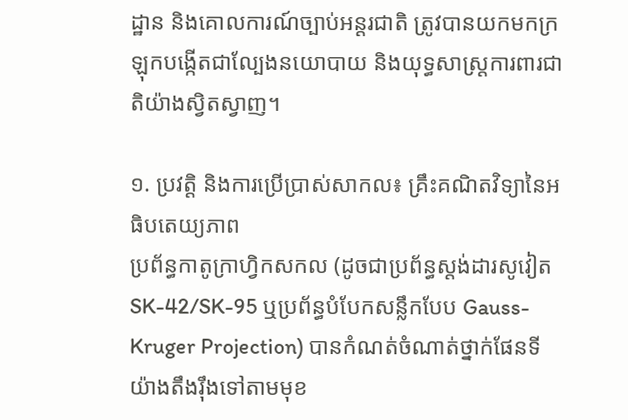ដ្ឋាន និងគោលការណ៍ច្បាប់អន្តរជាតិ ត្រូវបានយកមកក្រឡុកបង្កើតជាល្បែងនយោបាយ និងយុទ្ធសាស្ត្រការពារជាតិយ៉ាងស្វិតស្វាញ។

១. ប្រវត្តិ និងការប្រើប្រាស់សាកល៖ គ្រឹះគណិតវិទ្យានៃអធិបតេយ្យភាព
ប្រព័ន្ធកាតូក្រាហ្វិកសកល (ដូចជាប្រព័ន្ធស្តង់ដារសូវៀត SK-42/SK-95 ឬប្រព័ន្ធបំបែកសន្លឹកបែប Gauss-Kruger Projection) បានកំណត់ចំណាត់ថ្នាក់ផែនទីយ៉ាងតឹងរ៉ឹងទៅតាមមុខ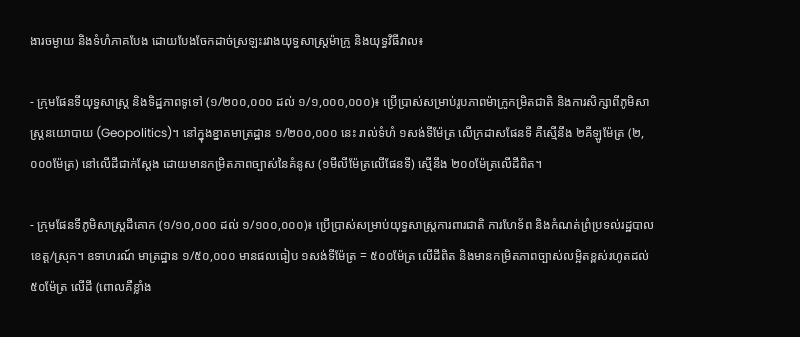ងារចម្ងាយ និងទំហំភាគបែង ដោយបែងចែកដាច់ស្រឡះរវាងយុទ្ធសាស្ត្រម៉ាក្រូ និងយុទ្ធវិធីវាល៖

- ក្រុមផែនទីយុទ្ធសាស្ត្រ និងទិដ្ឋភាពទូទៅ (១/២០០,០០០ ដល់ ១/១,០០០,០០០)៖ ប្រើប្រាស់សម្រាប់រូបភាពម៉ាក្រូកម្រិតជាតិ និងការសិក្សាពីភូមិសាស្ត្រនយោបាយ (Geopolitics)។ នៅក្នុងខ្នាតមាត្រដ្ឋាន ១/២០០,០០០ នេះ រាល់ទំហំ ១សង់ទីម៉ែត្រ លើក្រដាសផែនទី គឺស្មើនឹង ២គីឡូម៉ែត្រ (២,០០០ម៉ែត្រ) នៅលើដីជាក់ស្តែង ដោយមានកម្រិតភាពច្បាស់នៃគំនូស (១មីលីម៉ែត្រលើផែនទី) ស្មើនឹង ២០០ម៉ែត្រលើដីពិត។

- ក្រុមផែនទីភូមិសាស្ត្រដីគោក (១/១០,០០០ ដល់ ១/១០០,០០០)៖ ប្រើប្រាស់សម្រាប់យុទ្ធសាស្ត្រការពារជាតិ ការហែទ័ព និងកំណត់ព្រំប្រទល់រដ្ឋបាលខេត្ត/ស្រុក។ ឧទាហរណ៍ មាត្រដ្ឋាន ១/៥០,០០០ មានផលធៀប ១សង់ទីម៉ែត្រ = ៥០០ម៉ែត្រ លើដីពិត និងមានកម្រិតភាពច្បាស់លម្អិតខ្ពស់រហូតដល់ ៥០ម៉ែត្រ លើដី (ពោលគឺខ្លាំង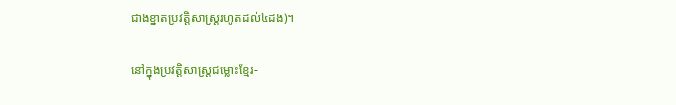ជាងខ្នាតប្រវត្តិសាស្ត្ររហូតដល់៤ដង)។

នៅក្នុងប្រវត្តិសាស្ត្រជម្លោះខ្មែរ-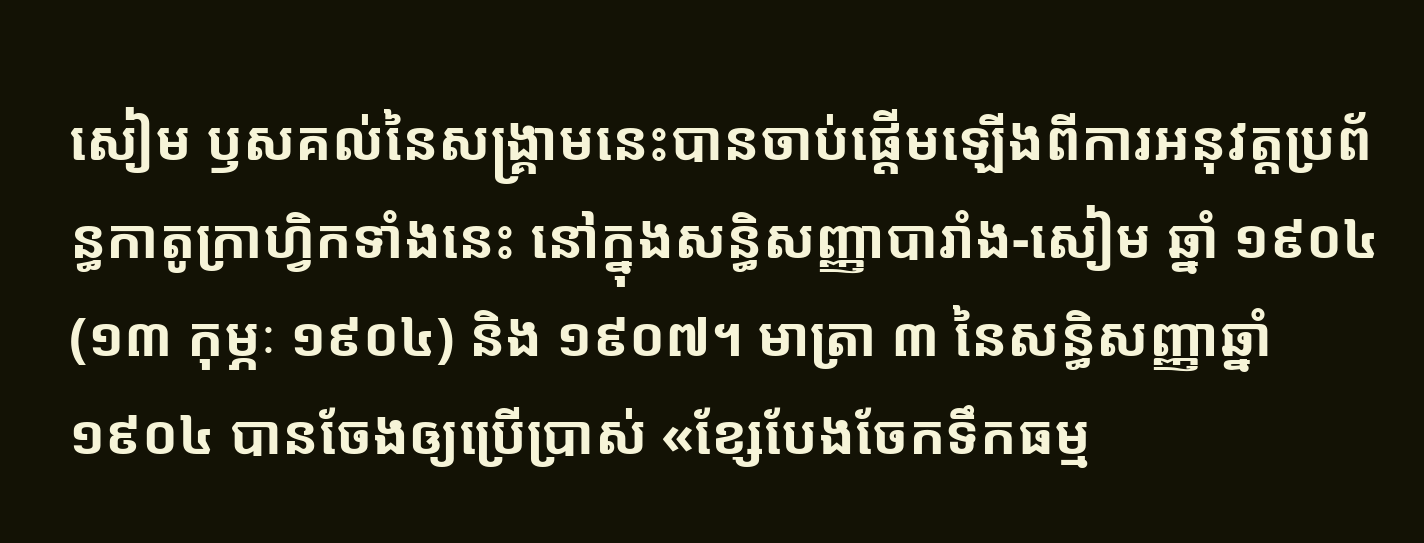សៀម ឫសគល់នៃសង្គ្រាមនេះបានចាប់ផ្តើមឡើងពីការអនុវត្តប្រព័ន្ធកាតូក្រាហ្វិកទាំងនេះ នៅក្នុងសន្ធិសញ្ញាបារាំង-សៀម ឆ្នាំ ១៩០៤ (១៣ កុម្ភៈ ១៩០៤) និង ១៩០៧។ មាត្រា ៣ នៃសន្ធិសញ្ញាឆ្នាំ១៩០៤ បានចែងឲ្យប្រើប្រាស់ «ខ្សែបែងចែកទឹកធម្ម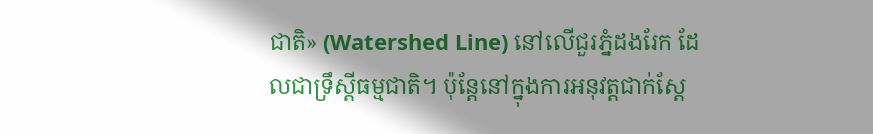ជាតិ» (Watershed Line) នៅលើជួរភ្នំដងរែក ដែលជាទ្រឹស្តីធម្មជាតិ។ ប៉ុន្តែនៅក្នុងការអនុវត្តជាក់ស្តែ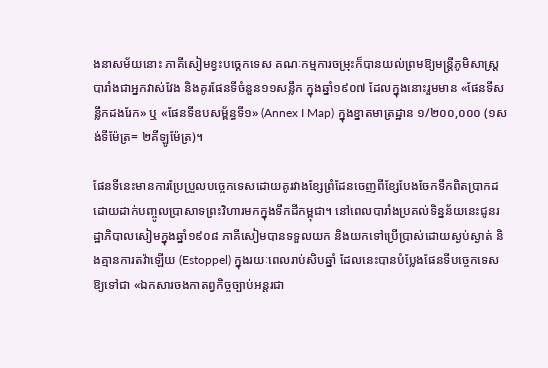ងនាសម័យនោះ ភាគីសៀមខ្វះបច្គេកទេស គណៈកម្មការចម្រុះក៏បានយល់ព្រមឱ្យមន្ត្រីភូមិសាស្ត្របារាំងជាអ្នកវាស់វែង និងគូរផែនទីចំនួន១១សន្លឹក ក្នុងឆ្នាំ១៩០៧ ដែលក្នុងនោះរួមមាន «ផែនទីសន្លឹកដងរែក» ឬ «ផែនទីឧបសម្ព័ន្ធទី១» (Annex I Map) ក្នុងខ្នាតមាត្រដ្ឋាន ១/២០០,០០០ (១សង់ទីម៉ែត្រ= ២គីឡូម៉ែត្រ)។

ផែនទីនេះមានការប្រែប្រួលបច្ចេកទេសដោយគូរវាងខ្សែព្រំដែនចេញពីខ្សែបែងចែកទឹកពិតប្រាកដ ដោយដាក់បញ្ចូលប្រាសាទព្រះវិហារមកក្នុងទឹកដីកម្ពុជា។ នៅពេលបារាំងប្រគល់ទិន្នន័យនេះជូនរដ្ឋាភិបាលសៀមក្នុងឆ្នាំ១៩០៨ ភាគីសៀមបានទទួលយក និងយកទៅប្រើប្រាស់ដោយស្ងប់ស្ងាត់ និងគ្មានការតវ៉ាឡើយ (Estoppel) ក្នុងរយៈពេលរាប់សិបឆ្នាំ ដែលនេះបានបំប្លែងផែនទីបច្ចេកទេសឱ្យទៅជា «ឯកសារចងកាតព្វកិច្ចច្បាប់អន្តរជា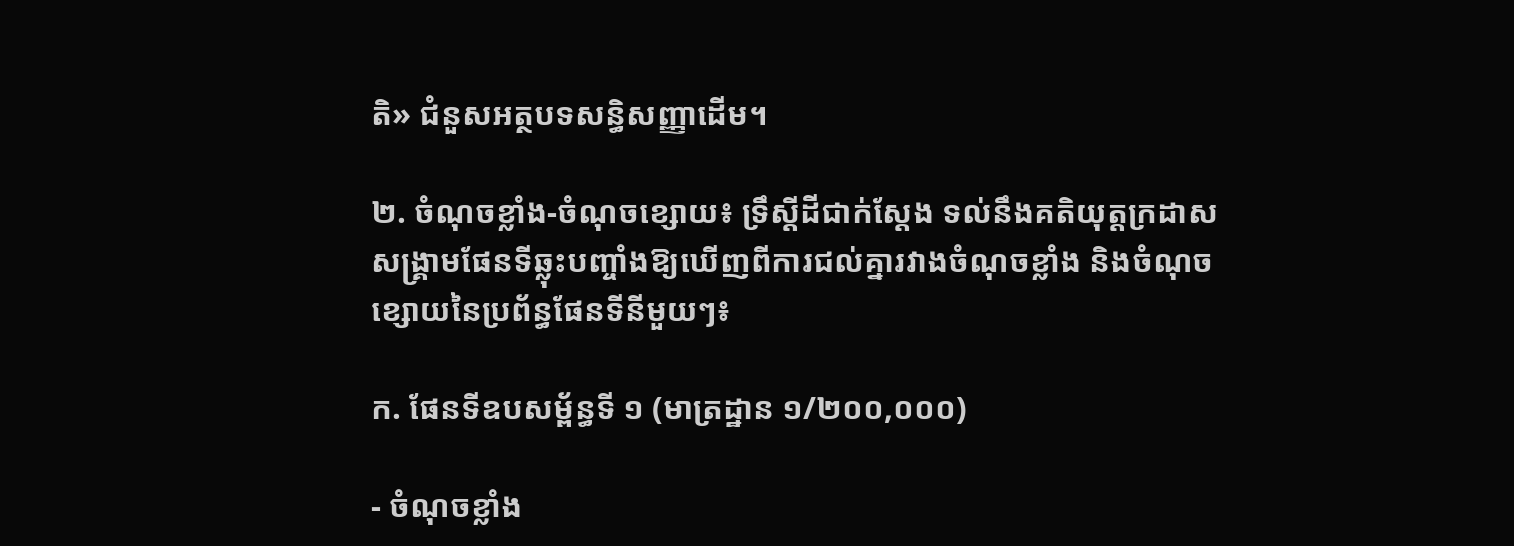តិ» ជំនួសអត្ថបទសន្ធិសញ្ញាដើម។

២. ចំណុចខ្លាំង-ចំណុចខ្សោយ៖ ទ្រឹស្តីដីជាក់ស្តែង ទល់នឹងគតិយុត្តក្រដាសសង្គ្រាមផែនទីឆ្លុះបញ្ចាំងឱ្យឃើញពីការជល់គ្នារវាងចំណុចខ្លាំង និងចំណុចខ្សោយនៃប្រព័ន្ធផែនទីនីមួយៗ៖

ក. ផែនទីឧបសម្ព័ន្ធទី ១ (មាត្រដ្ឋាន ១/២០០,០០០)

- ចំណុចខ្លាំង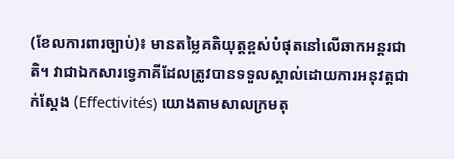(ខែលការពារច្បាប់)៖ មានតម្លៃគតិយុត្តខ្ពស់បំផុតនៅលើឆាកអន្តរជាតិ។ វាជាឯកសារទ្វេភាគីដែលត្រូវបានទទួលស្គាល់ដោយការអនុវត្តជាក់ស្តែង (Effectivités) យោងតាមសាលក្រមតុ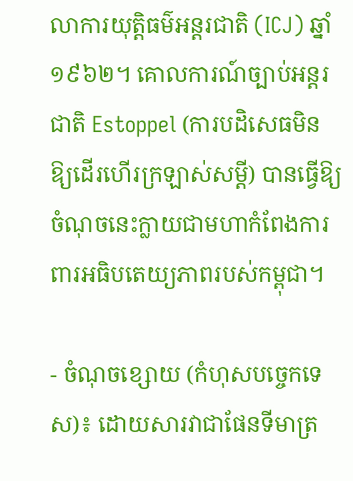លាការយុត្តិធម៌អន្តរជាតិ (ICJ) ឆ្នាំ១៩៦២។ គោលការណ៍ច្បាប់អន្តរជាតិ Estoppel (ការបដិសេធមិនឱ្យដើរហើរក្រឡាស់សម្តី) បានធ្វើឱ្យចំណុចនេះក្លាយជាមហាកំពែងការពារអធិបតេយ្យភាពរបស់កម្ពុជា។

- ចំណុចខ្សោយ (កំហុសបច្ចេកទេស)៖ ដោយសារវាជាផែនទីមាត្រ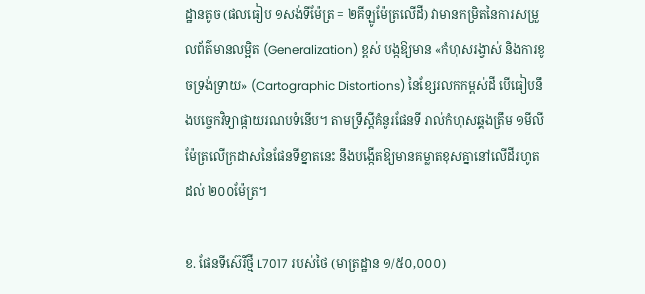ដ្ឋានតូច (ផលធៀប ១សង់ទីម៉ែត្រ = ២គីឡូម៉ែត្រលើដី) វាមានកម្រិតនៃការសម្រួលព័ត៌មានលម្អិត (Generalization) ខ្ពស់ បង្កឱ្យមាន «កំហុសរង្វាស់ និងការខូចទ្រង់ទ្រាយ» (Cartographic Distortions) នៃខ្សែរលកកម្ពស់ដី បើធៀបនឹងបច្ចេកវិទ្យាផ្កាយរណបទំនើប។ តាមទ្រឹស្តីគំនូរផែនទី រាល់កំហុសឆ្គងត្រឹម ១មីលីម៉ែត្រលើក្រដាសនៃផែនទីខ្នាតនេះ នឹងបង្កើតឱ្យមានគម្លាតខុសគ្នានៅលើដីរហូតដល់ ២០០ម៉ែត្រ។

ខ. ផែនទីស៊េរីថ្មី L7017 របស់ថៃ (មាត្រដ្ឋាន ១/៥០,០០០)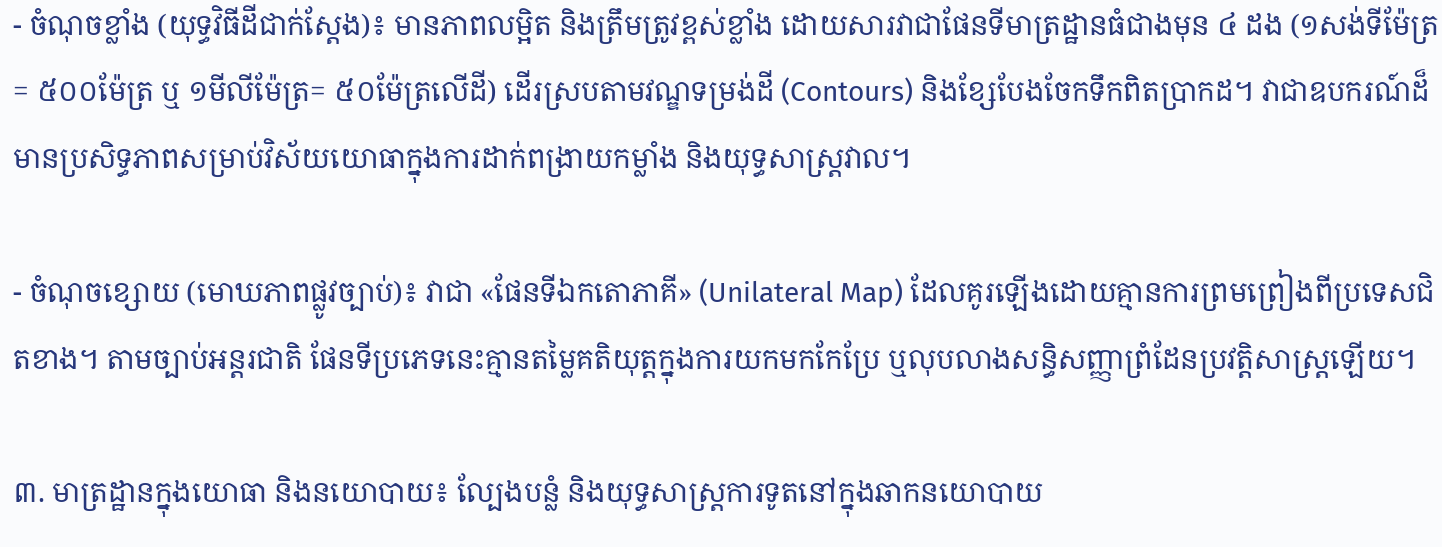- ចំណុចខ្លាំង (យុទ្ធវិធីដីជាក់ស្តែង)៖ មានភាពលម្អិត និងត្រឹមត្រូវខ្ពស់ខ្លាំង ដោយសារវាជាផែនទីមាត្រដ្ឋានធំជាងមុន ៤ ដង (១សង់ទីម៉ែត្រ= ៥០០ម៉ែត្រ ឬ ១មីលីម៉ែត្រ= ៥០ម៉ែត្រលើដី) ដើរស្របតាមវណ្ឌទម្រង់ដី (Contours) និងខ្សែបែងចែកទឹកពិតប្រាកដ។ វាជាឧបករណ៍ដ៏មានប្រសិទ្ធភាពសម្រាប់វិស័យយោធាក្នុងការដាក់ពង្រាយកម្លាំង និងយុទ្ធសាស្ត្រវាល។

- ចំណុចខ្សោយ (មោឃភាពផ្លូវច្បាប់)៖ វាជា «ផែនទីឯកតោភាគី» (Unilateral Map) ដែលគូរឡើងដោយគ្មានការព្រមព្រៀងពីប្រទេសជិតខាង។ តាមច្បាប់អន្តរជាតិ ផែនទីប្រភេទនេះគ្មានតម្លៃគតិយុត្តក្នុងការយកមកកែប្រែ ឬលុបលាងសន្ធិសញ្ញាព្រំដែនប្រវត្តិសាស្ត្រឡើយ។

៣. មាត្រដ្ឋានក្នុងយោធា និងនយោបាយ៖ ល្បែងបន្លំ និងយុទ្ធសាស្ត្រការទូតនៅក្នុងឆាកនយោបាយ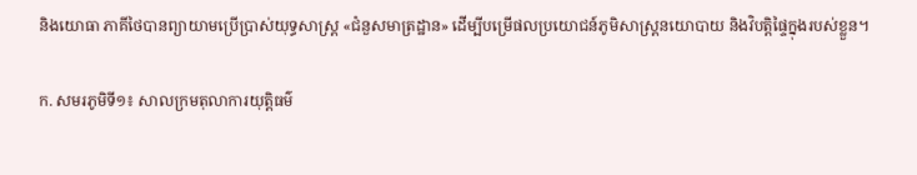និងយោធា ភាគីថៃបានព្យាយាមប្រើប្រាស់យុទ្ធសាស្ត្រ «ជំនួសមាត្រដ្ឋាន» ដើម្បីបម្រើផលប្រយោជន៍ភូមិសាស្ត្រនយោបាយ និងវិបត្តិផ្ទៃក្នុងរបស់ខ្លួន។

ក. សមរភូមិទី១៖ សាលក្រមតុលាការយុត្តិធម៌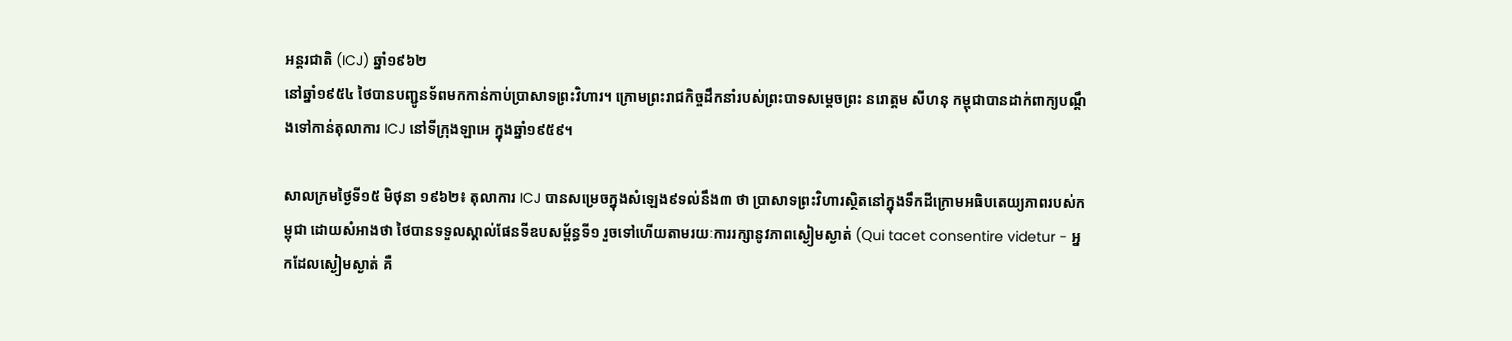អន្តរជាតិ (ICJ) ឆ្នាំ១៩៦២
នៅឆ្នាំ១៩៥៤ ថៃបានបញ្ជូនទ័ពមកកាន់កាប់ប្រាសាទព្រះវិហារ។ ក្រោមព្រះរាជកិច្ចដឹកនាំរបស់ព្រះបាទសម្តេចព្រះ នរោត្តម សីហនុ កម្ពុជាបានដាក់ពាក្យបណ្តឹងទៅកាន់តុលាការ ICJ នៅទីក្រុងឡាអេ ក្នុងឆ្នាំ១៩៥៩។

សាលក្រមថ្ងៃទី១៥ មិថុនា ១៩៦២៖ តុលាការ ICJ បានសម្រេចក្នុងសំឡេង៩ទល់នឹង៣ ថា ប្រាសាទព្រះវិហារស្ថិតនៅក្នុងទឹកដីក្រោមអធិបតេយ្យភាពរបស់កម្ពុជា ដោយសំអាងថា ថៃបានទទួលស្គាល់ផែនទីឧបសម្ព័ន្ធទី១ រួចទៅហើយតាមរយៈការរក្សានូវភាពស្ងៀមស្ងាត់ (Qui tacet consentire videtur - អ្នកដែលស្ងៀមស្ងាត់ គឺ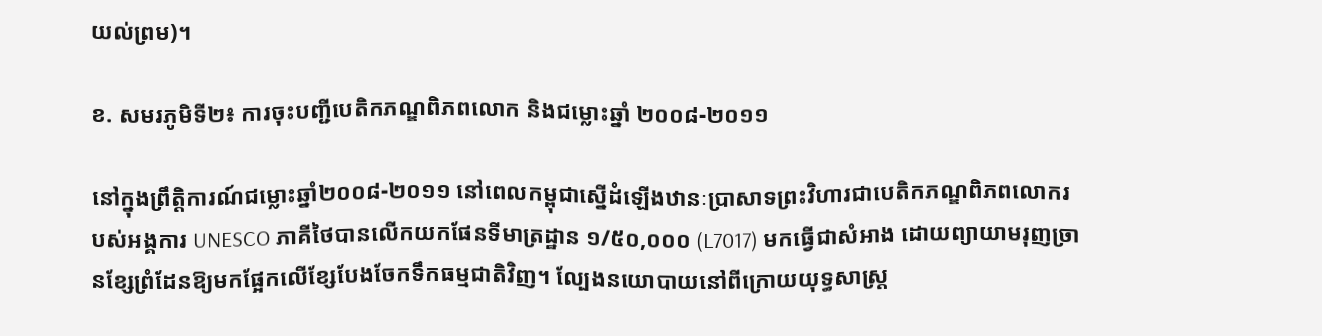យល់ព្រម)។

ខ. សមរភូមិទី២៖ ការចុះបញ្ជីបេតិកភណ្ឌពិភពលោក និងជម្លោះឆ្នាំ ២០០៨-២០១១

នៅក្នុងព្រឹត្តិការណ៍ជម្លោះឆ្នាំ២០០៨-២០១១ នៅពេលកម្ពុជាស្នើដំឡើងឋានៈប្រាសាទព្រះវិហារជាបេតិកភណ្ឌពិភពលោករបស់អង្គការ UNESCO ភាគីថៃបានលើកយកផែនទីមាត្រដ្ឋាន ១/៥០,០០០ (L7017) មកធ្វើជាសំអាង ដោយព្យាយាមរុញច្រានខ្សែព្រំដែនឱ្យមកផ្អែកលើខ្សែបែងចែកទឹកធម្មជាតិវិញ។ ល្បែងនយោបាយនៅពីក្រោយយុទ្ធសាស្ត្រ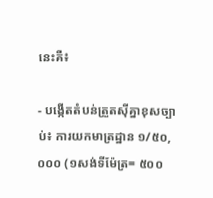នេះគឺ៖

- បង្កើតតំបន់ត្រួតស៊ីគ្នាខុសច្បាប់៖ ការយកមាត្រដ្ឋាន ១/៥០,០០០ (១សង់ទីម៉ែត្រ= ៥០០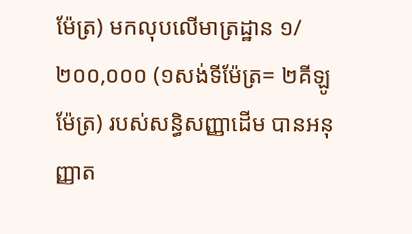ម៉ែត្រ) មកលុបលើមាត្រដ្ឋាន ១/២០០,០០០ (១សង់ទីម៉ែត្រ= ២គីឡូម៉ែត្រ) របស់សន្ធិសញ្ញាដើម បានអនុញ្ញាត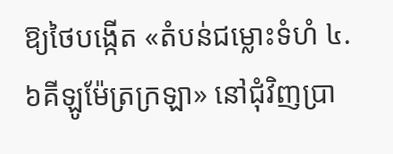ឱ្យថៃបង្កើត «តំបន់ជម្លោះទំហំ ៤.៦គីឡូម៉ែត្រក្រឡា» នៅជុំវិញប្រា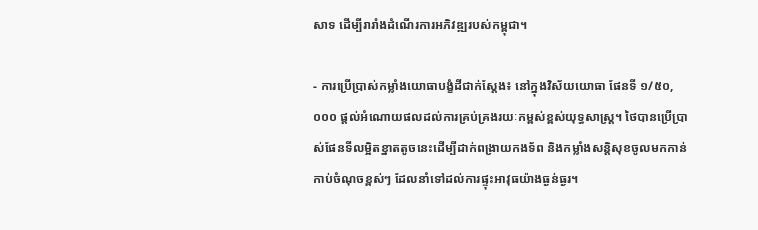សាទ ដើម្បីរារាំងដំណើរការអភិវឌ្ឍរបស់កម្ពុជា។

- ការប្រើប្រាស់កម្លាំងយោធាបង្ខំដីជាក់ស្តែង៖ នៅក្នុងវិស័យយោធា ផែនទី ១/៥០,០០០ ផ្តល់អំណោយផលដល់ការគ្រប់គ្រងរយៈកម្ពស់ខ្ពស់យុទ្ធសាស្ត្រ។ ថៃបានប្រើប្រាស់ផែនទីលម្អិតខ្នាតតូចនេះដើម្បីដាក់ពង្រាយកងទ័ព និងកម្លាំងសន្តិសុខចូលមកកាន់កាប់ចំណុចខ្ពស់ៗ ដែលនាំទៅដល់ការផ្ទុះអាវុធយ៉ាងធ្ងន់ធ្ងរ។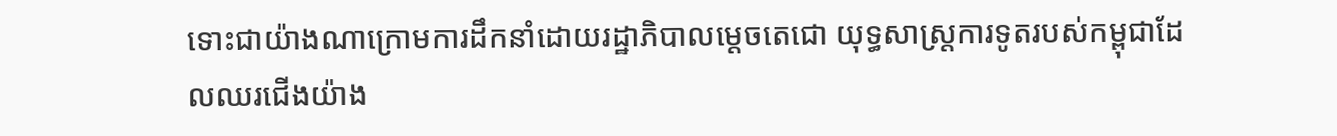ទោះជាយ៉ាងណាក្រោមការដឹកនាំដោយរដ្ឋាភិបាលម្តេចតេជោ យុទ្ធសាស្ត្រការទូតរបស់កម្ពុជាដែលឈរជើងយ៉ាង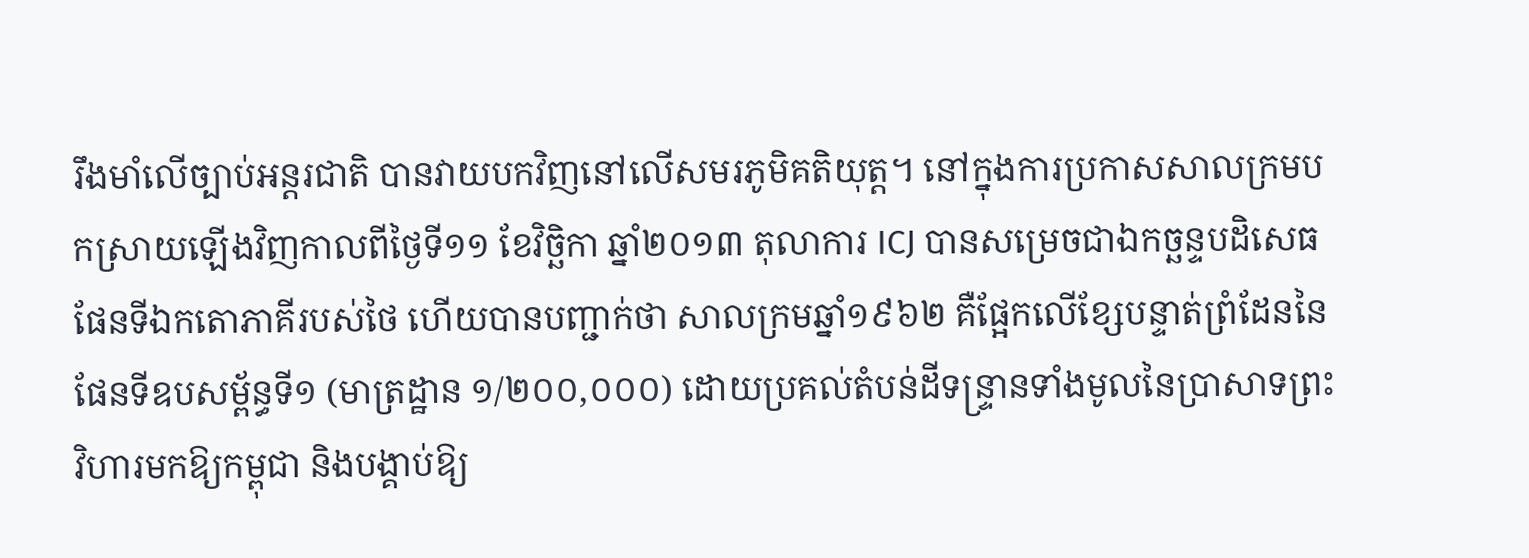រឹងមាំលើច្បាប់អន្តរជាតិ បានវាយបកវិញនៅលើសមរភូមិគតិយុត្ត។ នៅក្នុងការប្រកាសសាលក្រមបកស្រាយឡើងវិញកាលពីថ្ងៃទី១១ ខែវិច្ឆិកា ឆ្នាំ២០១៣ តុលាការ ICJ បានសម្រេចជាឯកច្ឆន្ទបដិសេធផែនទីឯកតោភាគីរបស់ថៃ ហើយបានបញ្ជាក់ថា សាលក្រមឆ្នាំ១៩៦២ គឺផ្អែកលើខ្សែបន្ទាត់ព្រំដែននៃផែនទីឧបសម្ព័ន្ធទី១ (មាត្រដ្ឋាន ១/២០០,០០០) ដោយប្រគល់តំបន់ដីទន្ទ្រានទាំងមូលនៃប្រាសាទព្រះវិហារមកឱ្យកម្ពុជា និងបង្គាប់ឱ្យ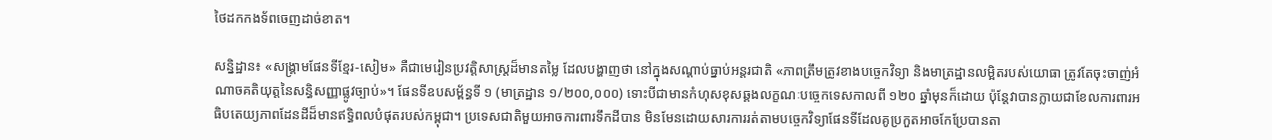ថៃដកកងទ័ពចេញដាច់ខាត។

សន្និដ្ឋាន៖ «សង្គ្រាមផែនទីខ្មែរ-សៀម» គឺជាមេរៀនប្រវត្តិសាស្ត្រដ៏មានតម្លៃ ដែលបង្ហាញថា នៅក្នុងសណ្តាប់ធ្នាប់អន្តរជាតិ «ភាពត្រឹមត្រូវខាងបច្ចេកវិទ្យា និងមាត្រដ្ឋានលម្អិតរបស់យោធា ត្រូវតែចុះចាញ់អំណាចគតិយុត្តនៃសន្ធិសញ្ញាផ្លូវច្បាប់»។ ផែនទីឧបសម្ព័ន្ធទី ១ (មាត្រដ្ឋាន ១/២០០,០០០) ទោះបីជាមានកំហុសខុសឆ្គងលក្ខណៈបច្ចេកទេសកាលពី ១២០ ឆ្នាំមុនក៏ដោយ ប៉ុន្តែវាបានក្លាយជាខែលការពារអធិបតេយ្យភាពដែនដីដ៏មានឥទ្ធិពលបំផុតរបស់កម្ពុជា។ ប្រទេសជាតិមួយអាចការពារទឹកដីបាន មិនមែនដោយសារការរត់តាមបច្ចេកវិទ្យាផែនទីដែលគូប្រកួតអាចកែប្រែបានតា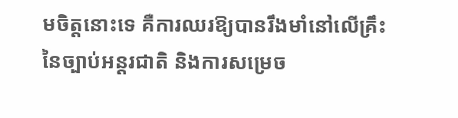មចិត្តនោះទេ គឺការឈរឱ្យបានរឹងមាំនៅលើគ្រឹះនៃច្បាប់អន្តរជាតិ និងការសម្រេច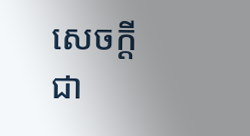សេចក្តីជា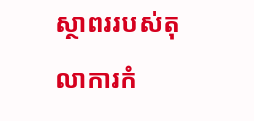ស្ថាពររបស់តុលាការកំ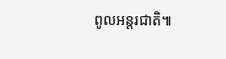ពូលអន្តរជាតិ៕